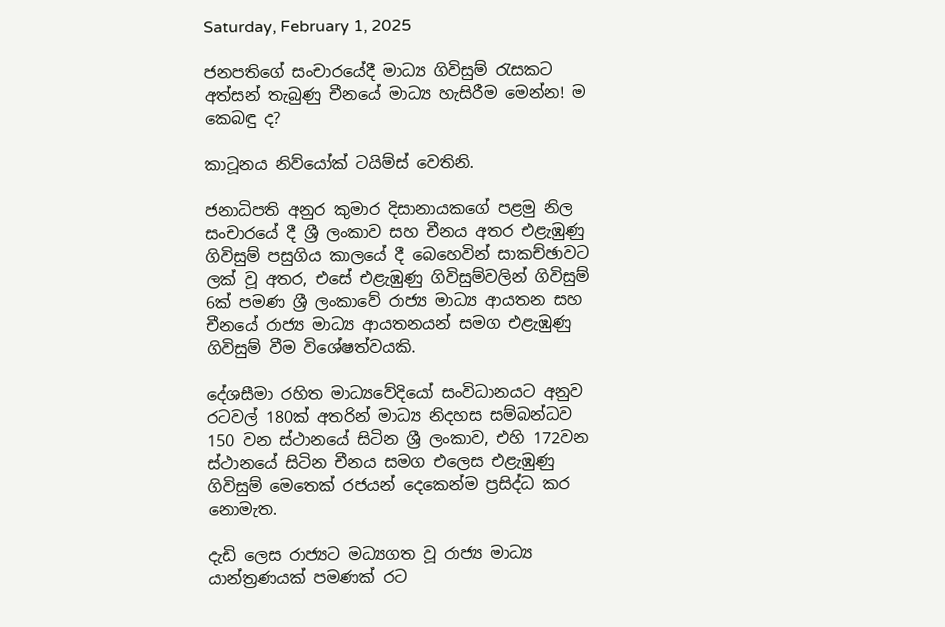Saturday, February 1, 2025

ජනපතිගේ සංචාරයේදී මාධ්‍ය ගිවිසුම් රැසකට අත්සන් තැබුණු චීනයේ මාධ්‍ය හැසිරීම මෙන්න! ම කෙබඳු ද?

කාටූනය නිව්යෝක් ටයිම්ස් වෙතිනි.

ජනාධිපති අනුර කුමාර දිසානායකගේ පළමු නිල සංචාරයේ දී ශ්‍රී ලංකාව සහ චීනය අතර එළැඹුණු ගිවිසුම් පසුගිය කාලයේ දී බෙහෙවින් සාකච්ඡාවට ලක් වූ අතර, එසේ එළැඹුණු ගිවිසුම්වලින් ගිවිසුම් 6ක් පමණ ශ්‍රී ලංකාවේ රාජ්‍ය මාධ්‍ය ආයතන සහ චීනයේ රාජ්‍ය මාධ්‍ය ආයතනයන් සමග එළැඹුණු ගිවිසුම් වීම විශේෂත්වයකි.

දේශසීමා රහිත මාධ්‍යවේදියෝ සංවිධානයට අනුව රටවල් 180ක් අතරින් මාධ්‍ය නිදහස සම්බන්ධව 150 වන ස්ථානයේ සිටින ශ්‍රී ලංකාව, එහි 172වන ස්ථානයේ සිටින චීනය සමග එලෙස එළැඹුණු ගිවිසුම් මෙතෙක් රජයන් දෙකෙන්ම ප්‍රසිද්ධ කර නොමැත.

දැඩි ලෙස රාජ්‍යට මධ්‍යගත වූ රාජ්‍ය මාධ්‍ය යාන්ත්‍රණයක් පමණක් රට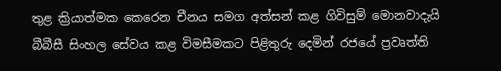තුළ ක්‍රියාත්මක කෙරෙන චීනය සමග අත්සන් කළ ගිවිසුම් මොනවාදැයි බීබීසී සිංහල සේවය කළ විමසීමකට පිළිතුරු දෙමින් රජයේ ප්‍රවෘත්ති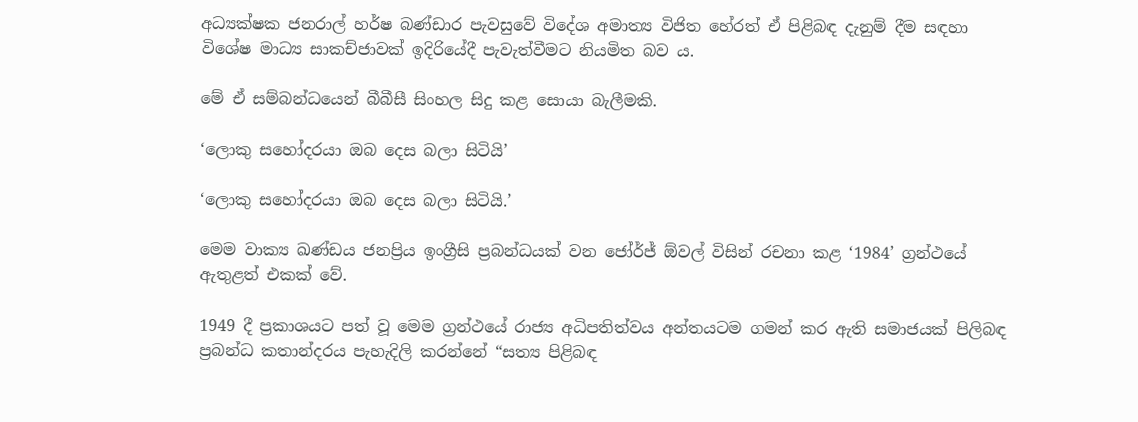අධ්‍යක්ෂක ජනරාල් හර්ෂ බණ්ඩාර පැවසුවේ විදේශ අමාත්‍ය විජිත හේරත් ඒ පිළිබඳ දැනුම් දීම සඳහා විශේෂ මාධ්‍ය සාකච්ජාවක් ඉදිරියේදී පැවැත්වීමට නියමිත බව ය.

මේ ඒ සම්බන්ධයෙන් බීබීසී සිංහල සිදු කළ සොයා බැලීමකි.

‘ලොකු සහෝදරයා ඔබ දෙස බලා සිටියි’

‘ලොකු සහෝදරයා ඔබ දෙස බලා සිටියි.’

මෙම වාක්‍ය ඛණ්ඩය ජනප්‍රිය ඉංග්‍රීසි ප්‍රබන්ධයක් වන ජෝර්ජ් ඕවල් විසින් රචනා කළ ‘1984’ ග්‍රන්ථයේ ඇතුළත් එකක් වේ.

1949 දී ප්‍රකාශයට පත් වූ මෙම ග්‍රන්ථයේ රාජ්‍ය අධිපතිත්වය අන්තයටම ගමන් කර ඇති සමාජයක් පිලිබඳ ප්‍රබන්ධ කතාන්දරය පැහැදිලි කරන්නේ “සත්‍ය පිළිබඳ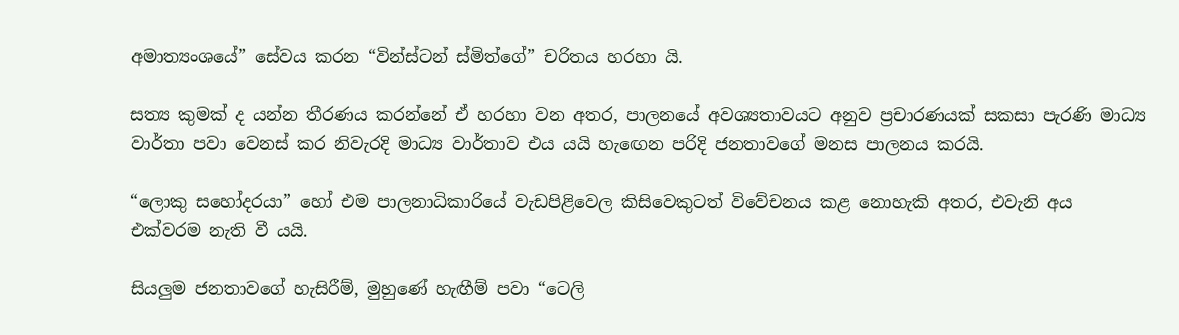අමාත්‍යංශයේ” සේවය කරන “වින්ස්ටන් ස්මිත්ගේ” චරිතය හරහා යි.

සත්‍ය කුමක් ද යන්න තීරණය කරන්නේ ඒ හරහා වන අතර, පාලනයේ අවශ්‍යතාවයට අනුව ප්‍රචාරණයක් සකසා පැරණි මාධ්‍ය වාර්තා පවා වෙනස් කර නිවැරදි මාධ්‍ය වාර්තාව එය යයි හැඟෙන පරිදි ජනතාවගේ මනස පාලනය කරයි.

“ලොකු සහෝදරයා” හෝ එම පාලනාධිකාරියේ වැඩපිළිවෙල කිසිවෙකුටත් විවේචනය කළ නොහැකි අතර, එවැනි අය එක්වරම නැති වී යයි.

සියලුම ජනතාවගේ හැසිරීම්, මුහුණේ හැඟීම් පවා “ටෙලි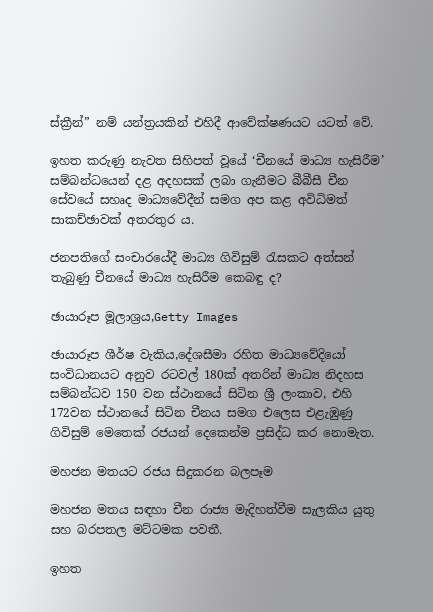ස්ක්‍රීන්” නම් යන්ත්‍රයකින් එහිදී ආවේක්ෂණයට යටත් වේ.

ඉහත කරුණු නැවත සිහිපත් වූයේ ‘චීනයේ මාධ්‍ය හැසිරීම’ සම්බන්ධයෙන් දළ අදහසක් ලබා ගැනීමට බීබීසී චීන සේවයේ සහෘද මාධ්‍යවේදීන් සමග අප කළ අවිධිමත් සාකච්ඡාවක් අතරතුර ය.

ජනපතිගේ සංචාරයේදී මාධ්‍ය ගිවිසුම් රැසකට අත්සන් තැබුණු චීනයේ මාධ්‍ය හැසිරීම කෙබඳු ද?

ඡායාරූප මූලාශ්‍රය,Getty Images

ඡායාරූප ශීර්ෂ වැකිය,දේශසීමා රහිත මාධ්‍යවේදියෝ සංවිධානයට අනුව රටවල් 180ක් අතරින් මාධ්‍ය නිදහස සම්බන්ධව 150 වන ස්ථානයේ සිටින ශ්‍රී ලංකාව, එහි 172වන ස්ථානයේ සිටින චීනය සමග එලෙස එළැඹුණු ගිවිසුම් මෙතෙක් රජයන් දෙකෙන්ම ප්‍රසිද්ධ කර නොමැත.

මහජන මතයට රජය සිදුකරන බලපෑම

මහජන මතය සඳහා චීන රාජ්‍ය මැදිහත්වීම සැලකිය යුතු සහ බරපතල මට්ටමක පවතී.

ඉහත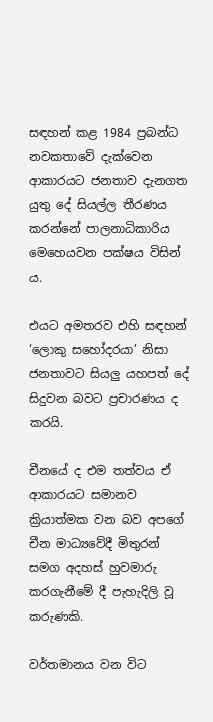සඳහන් කළ 1984 ප්‍රබන්ධ නවකතාවේ දැක්වෙන ආකාරයට ජනතාව දැනගත යුතු දේ සියල්ල තීරණය කරන්නේ පාලනාධිකාරිය මෙහෙයවන පක්ෂය විසින් ය.

එයට අමතරව එහි සඳහන් ‘ලොකු සහෝදරයා’ නිසා ජනතාවට සියලු යහපත් දේ සිදුවන බවට ප්‍රචාරණය ද කරයි.

චීනයේ ද එම තත්වය ඒ ආකාරයට සමානව ක්‍රියාත්මක වන බව අපගේ චීන මාධ්‍යවේදී මිතුරන් සමග අදහස් හුවමාරු කරගැනීමේ දී පැහැදිලි වූ කරුණකි.

වර්තමානය වන විට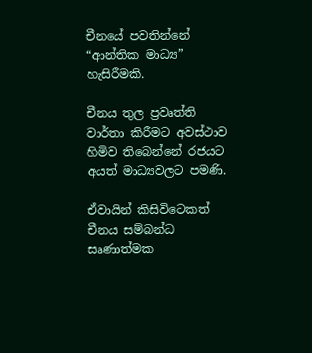චීනයේ පවතින්නේ “ආන්තික මාධ්‍ය” හැසිරීමකි.

චීනය තුල ප්‍රවෘත්ති වාර්තා කිරීමට අවස්ථාව හිමිව තිබෙන්නේ රජයට අයත් මාධ්‍යවලට පමණි.

ඒවායින් කිසිවිටෙකත් චීනය සම්බන්ධ සෘණාත්මක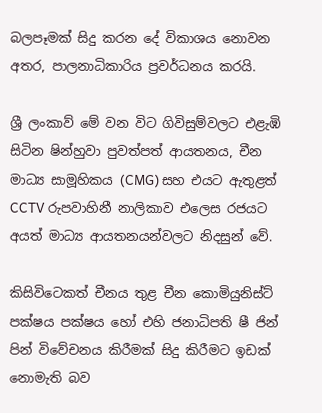බලපෑමක් සිදු කරන දේ විකාශය නොවන අතර, පාලනාධිකාරිය ප්‍රවර්ධනය කරයි.

ශ්‍රී ලංකාව් මේ වන විට ගිවිසුම්වලට එළැඹි සිටින ෂින්හුවා පුවත්පත් ආයතනය, චීන මාධ්‍ය සාමූහිකය (CMG) සහ එයට ඇතුළත් CCTV රුපවාහිනී නාලිකාව එලෙස රජයට අයත් මාධ්‍ය ආයතනයන්වලට නිදසුන් වේ.

කිසිවිටෙකත් චීනය තුළ චීන කොමියුනිස්ට් පක්ෂය පක්ෂය හෝ එහි ජනාධිපති ෂී ජින් පින් විවේචනය කිරීමක් සිදු කිරීමට ඉඩක් නොමැති බව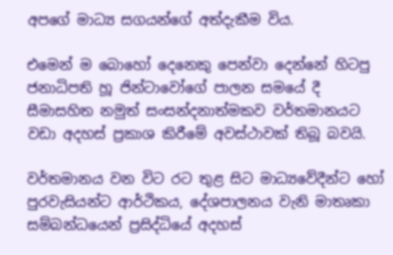අපගේ මාධ්‍ය සගයන්ගේ අත්දැකීම විය.

එමෙන් ම බොහෝ දෙනෙකු පෙන්වා දෙන්නේ හිටපු ජනාධිපති හූ ජින්ටාවෝගේ පාලන සමයේ දී සීමාසහිත නමුත් සංසන්දනාත්මකව වර්තමානයට වඩා අදහස් ප්‍රකාශ කිරීමේ අවස්ථාවක් තිබූ බවයි.

වර්තමානය වන විට රට තුළ සිට මාධ්‍යවේදීන්ට හෝ පුරවැසියන්ට ආර්ථිකය, දේශපාලනය වැනි මාතෘකා සම්බන්ධයෙන් ප්‍රසිද්ධියේ අදහස්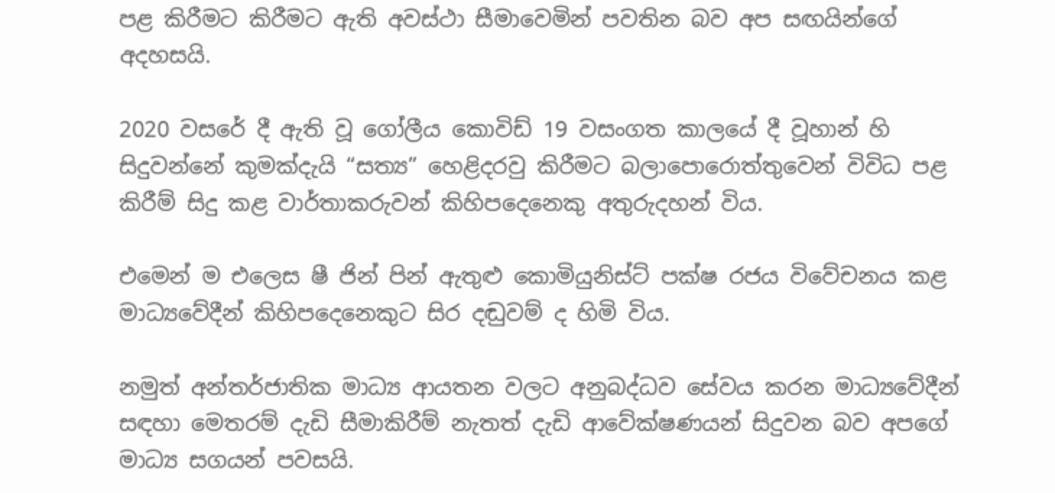පළ කිරීමට කිරීමට ඇති අවස්ථා සීමාවෙමින් පවතින බව අප සඟයින්ගේ අදහසයි.

2020 වසරේ දී ඇති වූ ගෝලීය කොවිඩ් 19 වසංගත කාලයේ දී වූහාන් හි සිදුවන්නේ කුමක්දැයි “සත්‍ය” හෙළිදරවු කිරීමට බලාපොරොත්තුවෙන් විවිධ පළ කිරීම් සිදු කළ වාර්තාකරුවන් කිහිපදෙනෙකු අතුරුදහන් විය.

එමෙන් ම එලෙස ෂී ජින් පින් ඇතුළු කොමියුනිස්ට් පක්ෂ රජය විවේචනය කළ මාධ්‍යවේදීන් කිහිපදෙනෙකුට සිර දඬුවම් ද හිමි විය.

නමුත් අන්තර්ජාතික මාධ්‍ය ආයතන වලට අනුබද්ධව සේවය කරන මාධ්‍යවේදීන් සඳහා මෙතරම් දැඩි සීමාකිරීම් නැතත් දැඩි ආවේක්ෂණයන් සිදුවන බව අපගේ මාධ්‍ය සගයන් පවසයි.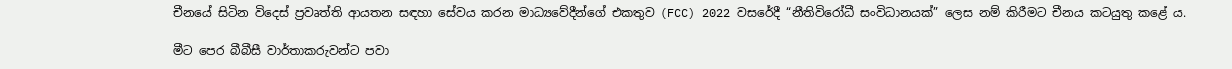චීනයේ සිටින විදෙස් ප්‍රවෘත්ති ආයතන සඳහා සේවය කරන මාධ්‍යවේදීන්ගේ එකතුව (FCC) 2022 වසරේදී “නීතිවිරෝධී සංවිධානයක්” ලෙස නම් කිරීමට චීනය කටයුතු කළේ ය.

මීට පෙර බීබීසී වාර්තාකරුවන්ට පවා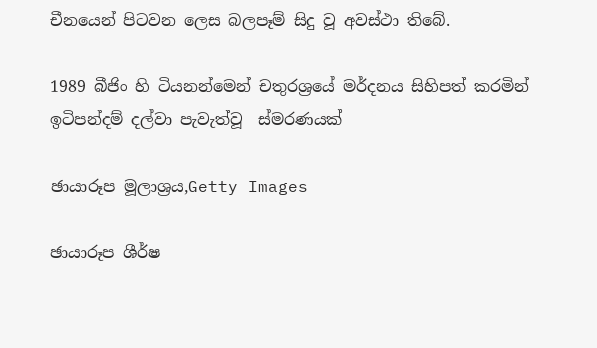චීනයෙන් පිටවන ලෙස බලපෑම් සිදු වූ අවස්ථා තිබේ.

1989 බීජිං හි ටියනන්මෙන් චතුරශ්‍රයේ මර්දනය සිහිපත් කරමින්  ඉටිපන්දම් දල්වා පැවැත්වූ  ස්මරණයක්

ඡායාරූප මූලාශ්‍රය,Getty Images

ඡායාරූප ශීර්ෂ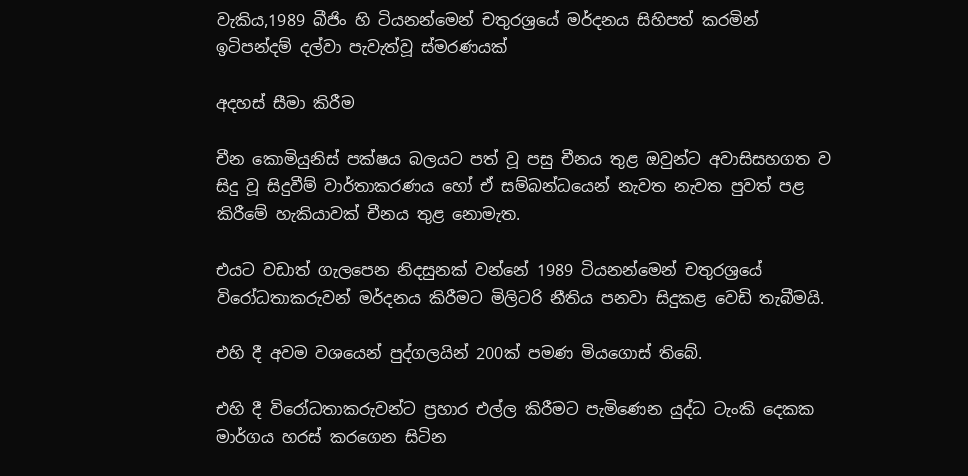වැකිය,1989 බීජිං හි ටියනන්මෙන් චතුරශ්‍රයේ මර්දනය සිහිපත් කරමින් ඉටිපන්දම් දල්වා පැවැත්වූ ස්මරණයක්

අදහස් සීමා කිරීම

චීන කොමියුනිස් පක්ෂය බලයට පත් වූ පසු චීනය තුළ ඔවුන්ට අවාසිසහගත ව සිදු වූ සිදුවීම් වාර්තාකරණය හෝ ඒ සම්බන්ධයෙන් නැවත නැවත පුවත් පළ කිරීමේ හැකියාවක් චීනය තුළ නොමැත.

එයට වඩාත් ගැලපෙන නිදසුනක් වන්නේ 1989 ටියනන්මෙන් චතුරශ්‍රයේ විරෝධතාකරුවන් මර්දනය කිරීමට මිලිටරි නීතිය පනවා සිදුකළ වෙඩි තැබීමයි.

එහි දී අවම වශයෙන් පුද්ගලයින් 200ක් පමණ මියගොස් තිබේ.

එහි දී විරෝධතාකරුවන්ට ප්‍රහාර එල්ල කිරීමට පැමිණෙන යුද්ධ ටැංකි දෙකක මාර්ගය හරස් කරගෙන සිටින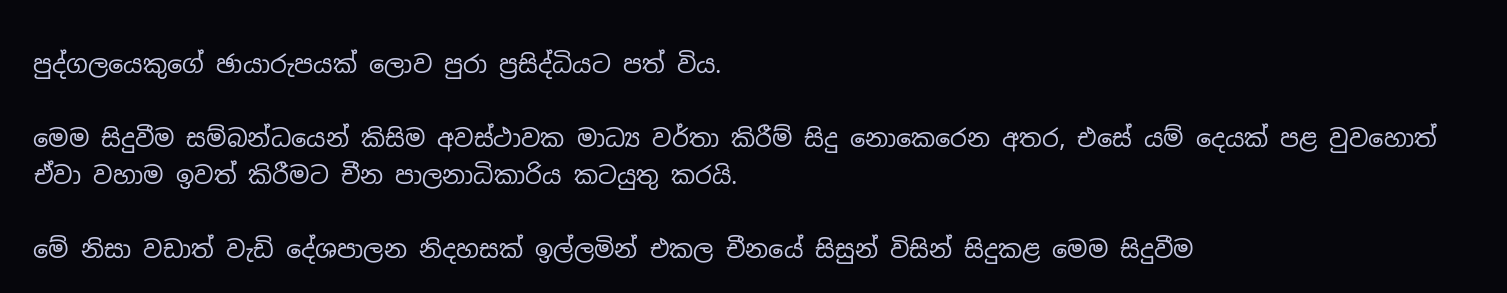පුද්ගලයෙකුගේ ඡායාරුපයක් ලොව පුරා ප්‍රසිද්ධියට පත් විය.

මෙම සිදුවීම සම්බන්ධයෙන් කිසිම අවස්ථාවක මාධ්‍ය වර්තා කිරීම් සිදු නොකෙරෙන අතර, එසේ යම් දෙයක් පළ වුවහොත් ඒවා වහාම ඉවත් කිරීමට චීන පාලනාධිකාරිය කටයුතු කරයි.

මේ නිසා වඩාත් වැඩි දේශපාලන නිදහසක් ඉල්ලමින් එකල චීනයේ සිසුන් විසින් සිදුකළ මෙම සිදුවීම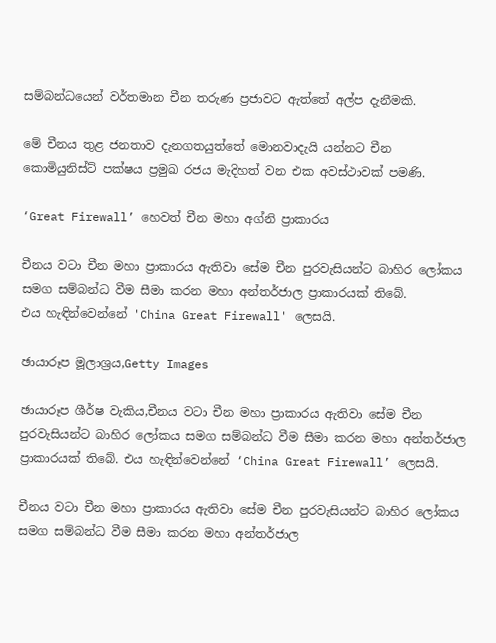සම්බන්ධයෙන් වර්තමාන චීන තරුණ ප්‍රජාවට ඇත්තේ අල්ප දැනීමකි.

මේ චීනය තුළ ජනතාව දැනගතයුත්තේ මොනවාදැයි යන්නට චීන කොමියුනිස්ට් පක්ෂය ප්‍රමුඛ රජය මැදිහත් වන එක අවස්ථාවක් පමණි.

‘Great Firewall’ හෙවත් චීන මහා අග්නි ප්‍රාකාරය

චීනය වටා චීන මහා ප්‍රාකාරය ඇතිවා සේම චීන පුරවැසියන්ට බාහිර ලෝකය සමග සම්බන්ධ වීම සීමා කරන මහා අන්තර්ජාල ප්‍රාකාරයක් තිබේ.
එය හැඳින්වෙන්නේ 'China Great Firewall' ලෙසයි.

ඡායාරූප මූලාශ්‍රය,Getty Images

ඡායාරූප ශීර්ෂ වැකිය,චීනය වටා චීන මහා ප්‍රාකාරය ඇතිවා සේම චීන පුරවැසියන්ට බාහිර ලෝකය සමග සම්බන්ධ වීම සීමා කරන මහා අන්තර්ජාල ප්‍රාකාරයක් තිබේ. එය හැඳින්වෙන්නේ ‘China Great Firewall’ ලෙසයි.

චීනය වටා චීන මහා ප්‍රාකාරය ඇතිවා සේම චීන පුරවැසියන්ට බාහිර ලෝකය සමග සම්බන්ධ වීම සීමා කරන මහා අන්තර්ජාල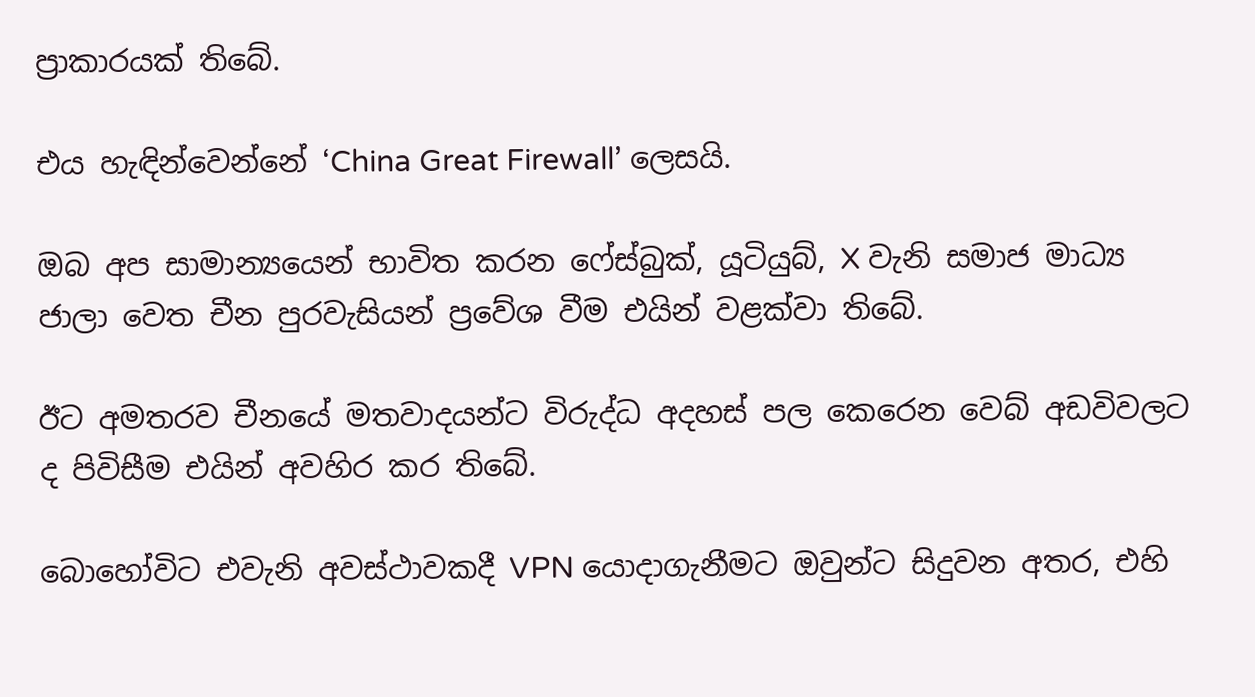ප්‍රාකාරයක් තිබේ.

එය හැඳින්වෙන්නේ ‘China Great Firewall’ ලෙසයි.

ඔබ අප සාමාන්‍යයෙන් භාවිත කරන ෆේස්බුක්, යූටියුබ්, X වැනි සමාජ මාධ්‍ය ජාලා වෙත චීන පුරවැසියන් ප්‍රවේශ වීම එයින් වළක්වා තිබේ.

ඊට අමතරව චීනයේ මතවාදයන්ට විරුද්ධ අදහස් පල කෙරෙන වෙබ් අඩවිවලට ද පිවිසීම එයින් අවහිර කර තිබේ.

බොහෝවිට එවැනි අවස්ථාවකදී VPN යොදාගැනීමට ඔවුන්ට සිදුවන අතර, එහි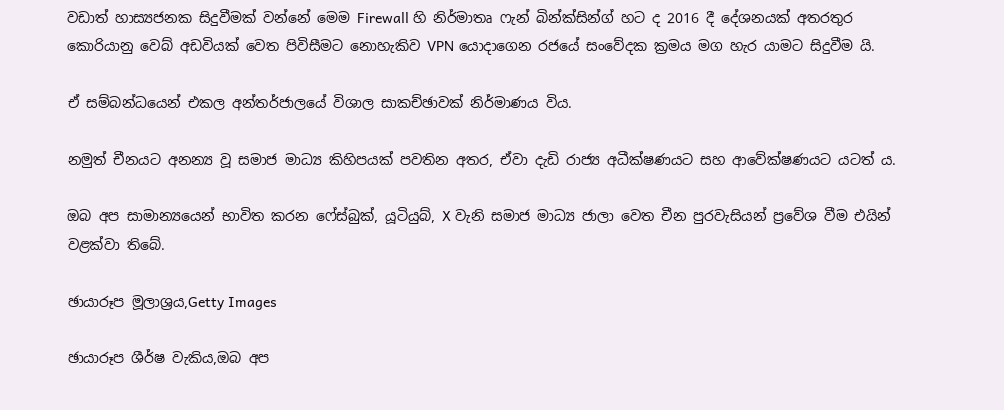වඩාත් හාස්‍යජනක සිදුවීමක් වන්නේ මෙම Firewall හි නිර්මාතෘ ෆැන් බින්ක්සින්ග් හට ද 2016 දී දේශනයක් අතරතුර කොරියානු වෙබ් අඩවියක් වෙත පිවිසීමට නොහැකිව VPN යොදාගෙන රජයේ සංවේදක ක්‍රමය මග හැර යාමට සිදුවීම යි.

ඒ සම්බන්ධයෙන් එකල අන්තර්ජාලයේ විශාල සාකච්ඡාවක් නිර්මාණය විය.

නමුත් චීනයට අනන්‍ය වූ සමාජ මාධ්‍ය කිහිපයක් පවතින අතර, ඒවා දැඩි රාජ්‍ය අධීක්ෂණයට සහ ආවේක්ෂණයට යටත් ය.

ඔබ අප සාමාන්‍යයෙන් භාවිත කරන ෆේස්බුක්, යූටියුබ්, X වැනි සමාජ මාධ්‍ය ජාලා වෙත චීන පුරවැසියන් ප්‍රවේශ වීම එයින් වළක්වා තිබේ.

ඡායාරූප මූලාශ්‍රය,Getty Images

ඡායාරූප ශීර්ෂ වැකිය,ඔබ අප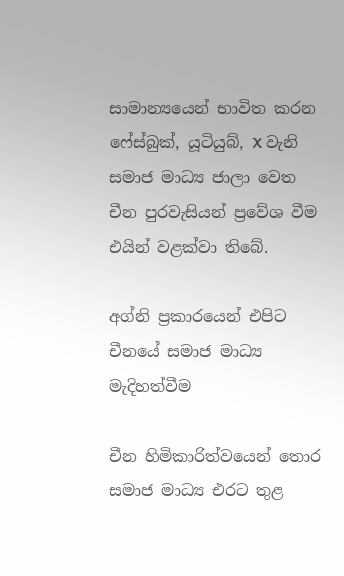සාමාන්‍යයෙන් භාවිත කරන ෆේස්බුක්, යූටියුබ්, X වැනි සමාජ මාධ්‍ය ජාලා වෙත චීන පුරවැසියන් ප්‍රවේශ වීම එයින් වළක්වා තිබේ.

අග්නි ප්‍රකාරයෙන් එපිට චීනයේ සමාජ මාධ්‍ය මැදිහත්වීම

චීන හිමිකාරිත්වයෙන් තොර සමාජ මාධ්‍ය එරට තුළ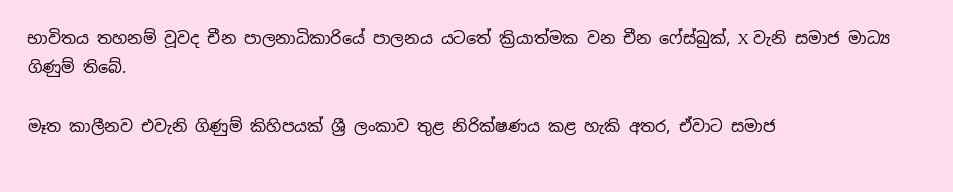භාවිතය තහනම් වූවද චීන පාලනාධිකාරියේ පාලනය යටතේ ක්‍රියාත්මක වන චීන ෆේස්බුක්, X වැනි සමාජ මාධ්‍ය ගිණුම් තිබේ.

මෑත කාලීනව එවැනි ගිණුම් කිහිපයක් ශ්‍රී ලංකාව තුළ නිරික්ෂණය කළ හැකි අතර, ඒවාට සමාජ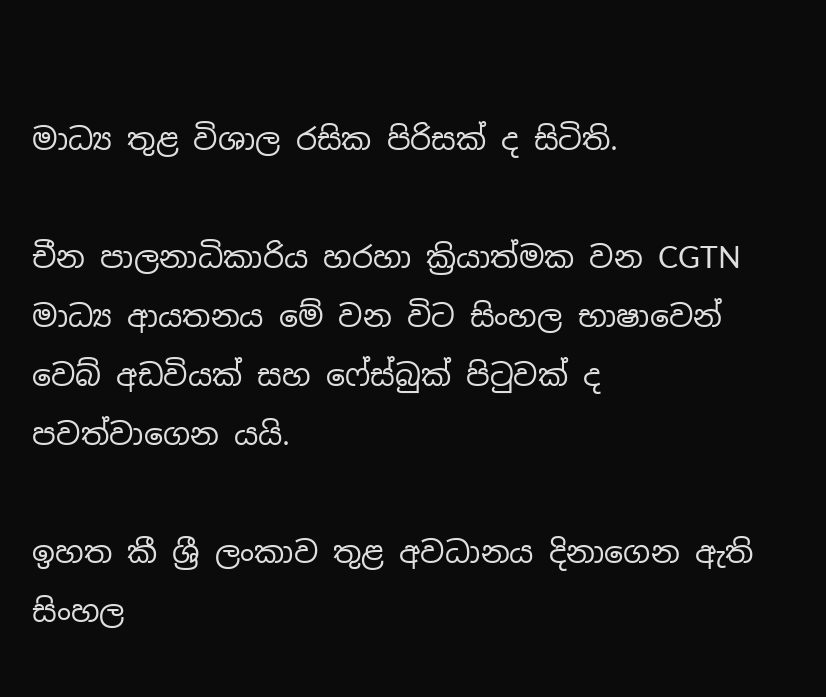මාධ්‍ය තුළ විශාල රසික පිරිසක් ද සිටිති.

චීන පාලනාධිකාරිය හරහා ක්‍රියාත්මක වන CGTN මාධ්‍ය ආයතනය මේ වන විට සිංහල භාෂාවෙන් වෙබ් අඩවියක් සහ ෆේස්බුක් පිටුවක් ද පවත්වාගෙන යයි.

ඉහත කී ශ්‍රී ලංකාව තුළ අවධානය දිනාගෙන ඇති සිංහල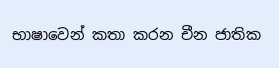භාෂාවෙන් කතා කරන චීන ජාතික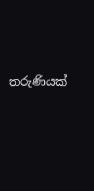තරුණියක්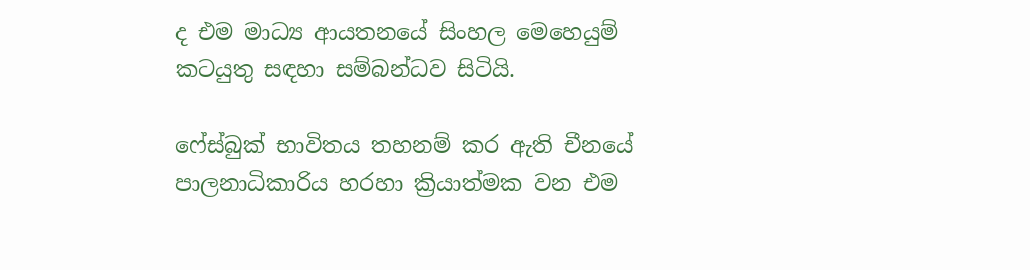ද එම මාධ්‍ය ආයතනයේ සිංහල මෙහෙයුම් කටයුතු සඳහා සම්බන්ධව සිටියි.

ෆේස්බුක් භාවිතය තහනම් කර ඇති චීනයේ පාලනාධිකාරිය හරහා ක්‍රියාත්මක වන එම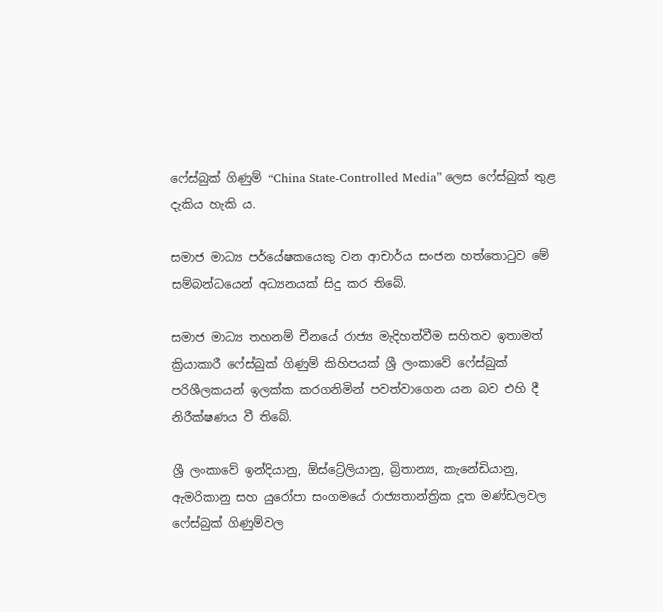ෆේස්බුක් ගිණුම් “China State-Controlled Media” ලෙස ෆේස්බුක් තුළ දැකිය හැකි ය.

සමාජ මාධ්‍ය පර්යේෂකයෙකු වන ආචාර්ය සංජන හත්තොටුව මේ සම්බන්ධයෙන් අධ්‍යනයක් සිදු කර තිබේ.

සමාජ මාධ්‍ය තහනම් චීනයේ රාජ්‍ය මැදිහත්වීම සහිතව ඉතාමත් ක්‍රියාකාරී ෆේස්බුක් ගිණුම් කිහිපයක් ශ්‍රී ලංකාවේ ෆේස්බුක් පරිශීලකයන් ඉලක්ක කරගනිමින් පවත්වාගෙන යන බව එහි දී නිරීක්ෂණය වී තිබේ.

ශ්‍රී ලංකාවේ ඉන්දියානු, ඕස්ට්‍රේලියානු, බ්‍රිතාන්‍ය, කැනේඩියානු, ඇමරිකානු සහ යුරෝපා සංගමයේ රාජ්‍යතාන්ත්‍රික දූත මණ්ඩලවල ෆේස්බුක් ගිණුම්වල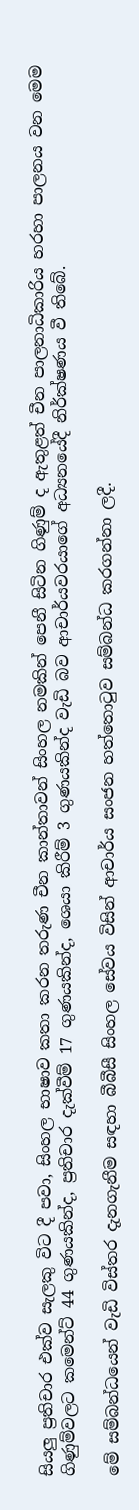සියලු ප්‍රතිචාර එක්ව සැලකු විට දී පවා, සිංහල භාෂාව කතා කරන තරුණ චීන කාන්තාවන් සිංහල නමකින් පෙනී සිටින ගිණුම් ද ඇතුළත් චීන පාලනාධිකාරිය හරහා පාලනය වන මෙම ගිණුම්වලට කමෙන්ට් 44 ගුණයකින්ද, ප්‍රතිචාර දැක්වීම් 17 ගුණයකින්ද, ශෙයා කිරීම් 3 ගුණයකින්ද වැඩි බව ආචාර්යවරයාගේ අධ්‍යනයේදී නිර්ක්ෂණය වී තිබේ.

මේ සම්බන්ධයෙන් වැඩි විස්තර දැනගැනීම සඳහා බීබීසී සිංහල සේවය විසින් ආචාර්ය සංජන හත්තොටුව සම්බන්ධ කරගන්නා ලදී.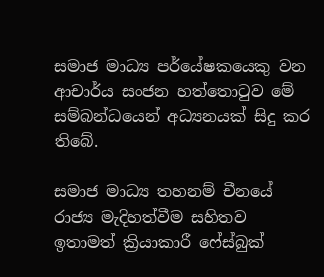සමාජ මාධ්‍ය පර්යේෂකයෙකු වන ආචාර්ය සංජන හත්තොටුව මේ සම්බන්ධයෙන් අධ්‍යනයක් සිදු කර තිබේ.

සමාජ මාධ්‍ය තහනම් චීනයේ රාජ්‍ය මැදිහත්වීම සහිතව ඉතාමත් ක්‍රියාකාරී ෆේස්බුක්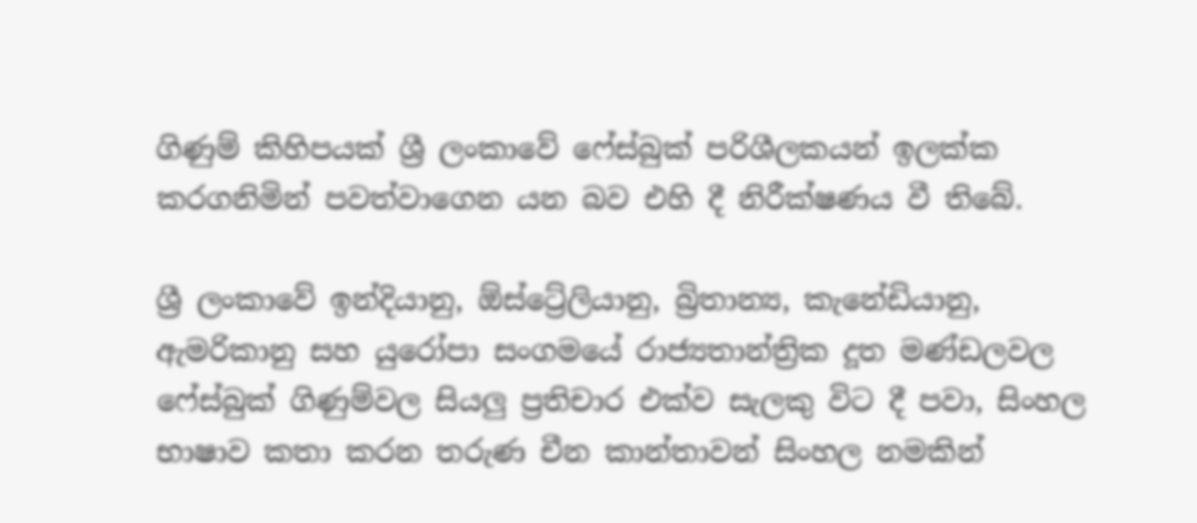ගිණුම් කිහිපයක් ශ්‍රී ලංකාවේ ෆේස්බුක් පරිශීලකයන් ඉලක්ක කරගනිමින් පවත්වාගෙන යන බව එහි දී නිරීක්ෂණය වී තිබේ.

ශ්‍රී ලංකාවේ ඉන්දියානු, ඕස්ට්‍රේලියානු, බ්‍රිතාන්‍ය, කැනේඩියානු, ඇමරිකානු සහ යුරෝපා සංගමයේ රාජ්‍යතාන්ත්‍රික දූත මණ්ඩලවල ෆේස්බුක් ගිණුම්වල සියලු ප්‍රතිචාර එක්ව සැලකු විට දී පවා, සිංහල භාෂාව කතා කරන තරුණ චීන කාන්තාවන් සිංහල නමකින්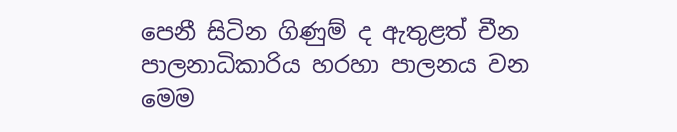පෙනී සිටින ගිණුම් ද ඇතුළත් චීන පාලනාධිකාරිය හරහා පාලනය වන මෙම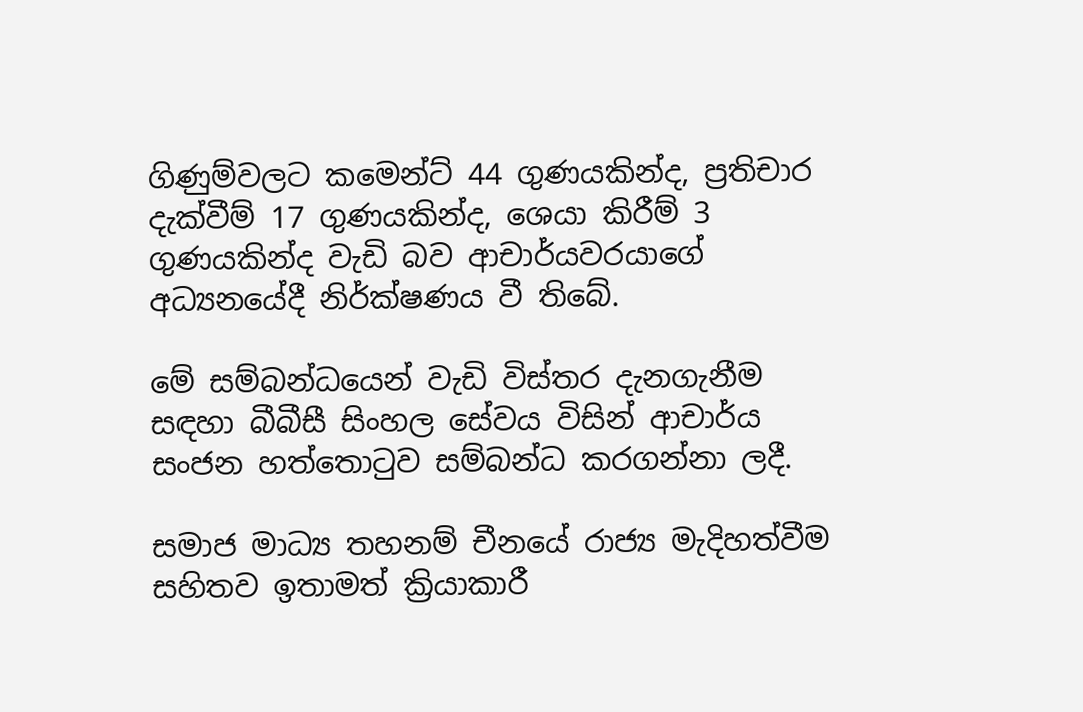ගිණුම්වලට කමෙන්ට් 44 ගුණයකින්ද, ප්‍රතිචාර දැක්වීම් 17 ගුණයකින්ද, ශෙයා කිරීම් 3 ගුණයකින්ද වැඩි බව ආචාර්යවරයාගේ අධ්‍යනයේදී නිර්ක්ෂණය වී තිබේ.

මේ සම්බන්ධයෙන් වැඩි විස්තර දැනගැනීම සඳහා බීබීසී සිංහල සේවය විසින් ආචාර්ය සංජන හත්තොටුව සම්බන්ධ කරගන්නා ලදී.

සමාජ මාධ්‍ය තහනම් චීනයේ රාජ්‍ය මැදිහත්වීම සහිතව ඉතාමත් ක්‍රියාකාරී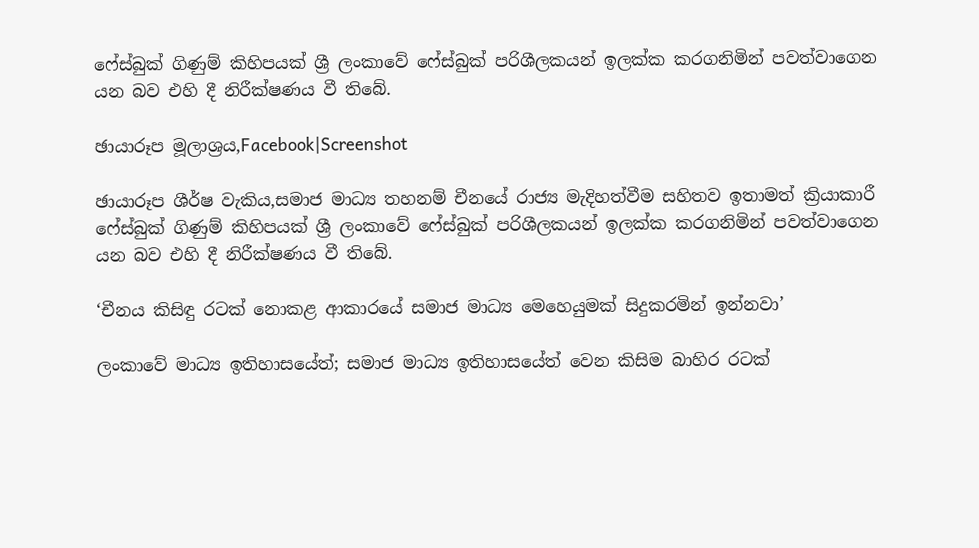ෆේස්බුක් ගිණුම් කිහිපයක් ශ්‍රී ලංකාවේ ෆේස්බුක් පරිශීලකයන් ඉලක්ක කරගනිමින් පවත්වාගෙන යන බව එහි දී නිරීක්ෂණය වී තිබේ.

ඡායාරූප මූලාශ්‍රය,Facebook|Screenshot

ඡායාරූප ශීර්ෂ වැකිය,සමාජ මාධ්‍ය තහනම් චීනයේ රාජ්‍ය මැදිහත්වීම සහිතව ඉතාමත් ක්‍රියාකාරී ෆේස්බුක් ගිණුම් කිහිපයක් ශ්‍රී ලංකාවේ ෆේස්බුක් පරිශීලකයන් ඉලක්ක කරගනිමින් පවත්වාගෙන යන බව එහි දී නිරීක්ෂණය වී තිබේ.

‘චීනය කිසිඳු රටක් නොකළ ආකාරයේ සමාජ මාධ්‍ය මෙහෙයුමක් සිදුකරමින් ඉන්නවා’

ලංකාවේ මාධ්‍ය ඉතිහාසයේත්; සමාජ මාධ්‍ය ඉතිහාසයේත් වෙන කිසිම බාහිර රටක්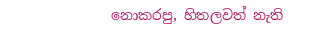නොකරපු, හිතලවත් නැති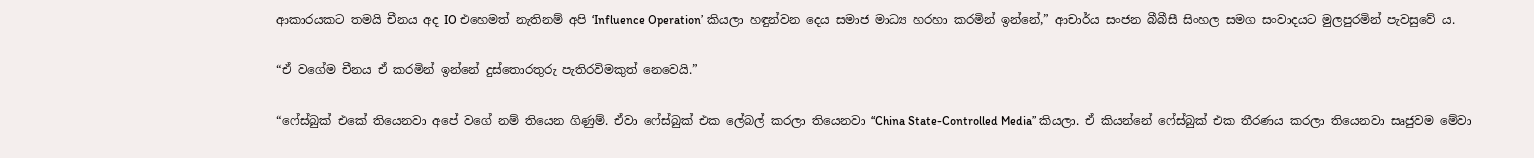ආකාරයකට තමයි චීනය අද IO එහෙමත් නැතිනම් අපි ‘Influence Operation’ කියලා හඳුන්වන දෙය සමාජ මාධ්‍ය හරහා කරමින් ඉන්නේ,” ආචාර්ය සංජන බීබීසී සිංහල සමග සංවාදයට මුලපුරමින් පැවසුවේ ය.

“ඒ වගේම චීනය ඒ කරමින් ඉන්නේ දුස්තොරතුරු පැතිරවිමකුත් නෙවෙයි.”

“ෆේස්බුක් එකේ තියෙනවා අපේ වගේ නම් තියෙන ගිණුම්. ඒවා ෆේස්බුක් එක ලේබල් කරලා තියෙනවා “China State-Controlled Media” කියලා. ඒ කියන්නේ ෆේස්බුක් එක තීරණය කරලා තියෙනවා සෘජුවම මේවා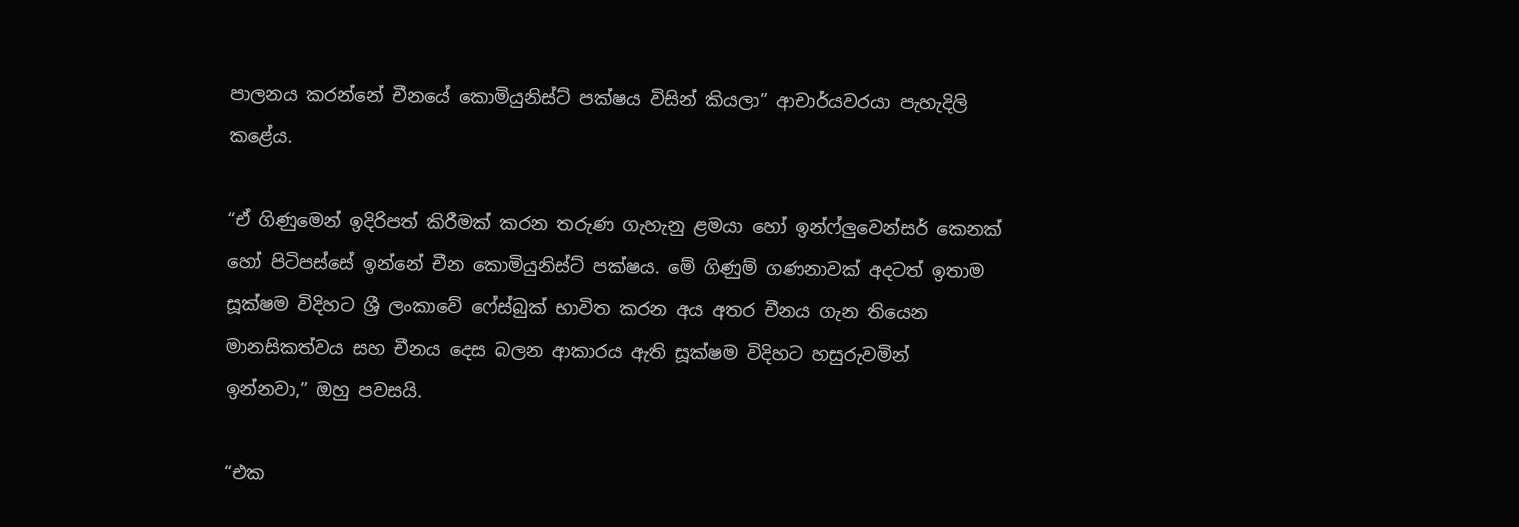පාලනය කරන්නේ චීනයේ කොමියුනිස්ට් පක්ෂය විසින් කියලා” ආචාර්යවරයා පැහැදිලි කළේය.

“ඒ ගිණුමෙන් ඉදිරිපත් කිරීමක් කරන තරුණ ගැහැනු ළමයා හෝ ඉන්ෆ්ලුවෙන්සර් කෙනක් හෝ පිටිපස්සේ ඉන්නේ චීන කොමියුනිස්ට් පක්ෂය. මේ ගිණුම් ගණනාවක් අදටත් ඉතාම සූක්ෂම විදිහට ශ්‍රී ලංකාවේ ෆේස්බුක් භාවිත කරන අය අතර චීනය ගැන තියෙන මානසිකත්වය සහ චීනය දෙස බලන ආකාරය ඇති සූක්ෂම විදිහට හසුරුවමින් ඉන්නවා,” ඔහු පවසයි.

“එක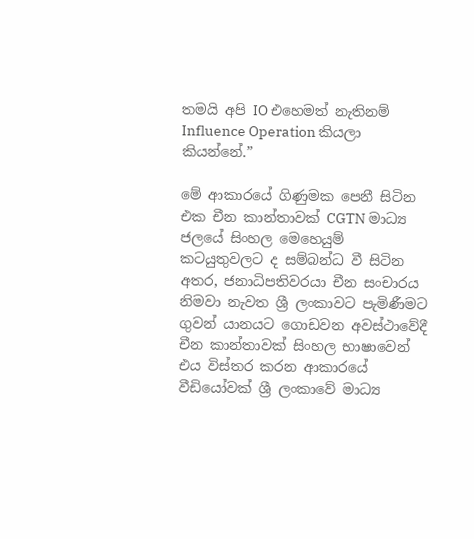තමයි අපි IO එහෙමත් නැතිනම් Influence Operation කියලා කියන්නේ.”

මේ ආකාරයේ ගිණුමක පෙනී සිටින එක චීන කාන්තාවක් CGTN මාධ්‍ය ජලයේ සිංහල මෙහෙයුම් කටයුතුවලට ද සම්බන්ධ වී සිටින අතර, ජනාධිපතිවරයා චීන සංචාරය නිමවා නැවත ශ්‍රී ලංකාවට පැමිණීමට ගුවන් යානයට ගොඩවන අවස්ථාවේදී චීන කාන්තාවක් සිංහල භාෂාවෙන් එය විස්තර කරන ආකාරයේ වීඩියෝවක් ශ්‍රී ලංකාවේ මාධ්‍ය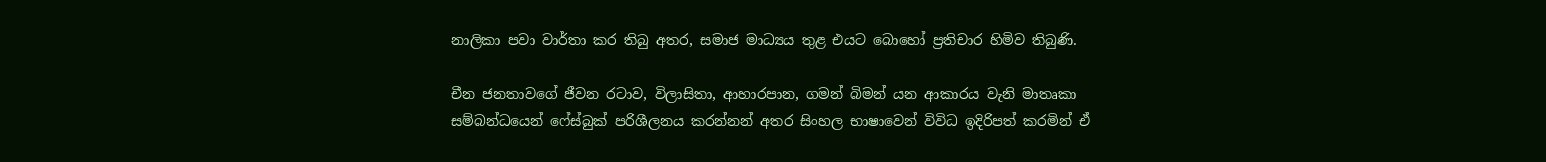නාලිකා පවා වාර්තා කර තිබු අතර, සමාජ මාධ්‍යය තුළ එයට බොහෝ ප්‍රතිචාර හිමිව තිබුණි.

චීන ජනතාවගේ ජීවන රටාව, විලාසිතා, ආහාරපාන, ගමන් බිමන් යන ආකාරය වැනි මාතෘකා සම්බන්ධයෙන් ෆේස්බුක් පරිශීලනය කරන්නන් අතර සිංහල භාෂාවෙන් විවිධ ඉදිරිපත් කරමින් ඒ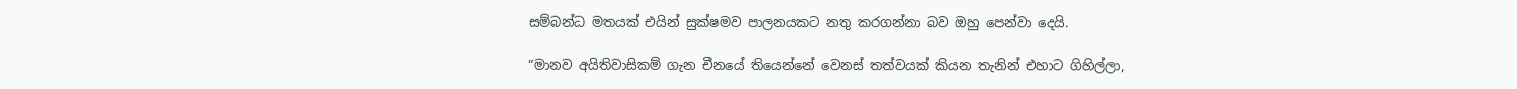සම්බන්ධ මතයක් එයින් සුක්ෂමව පාලනයකට නතු කරගන්නා බව ඔහු පෙන්වා දෙයි.

“මානව අයිතිවාසිකම් ගැන චීනයේ තියෙන්නේ වෙනස් තත්වයක් කියන තැනින් එහාට ගිහිල්ලා,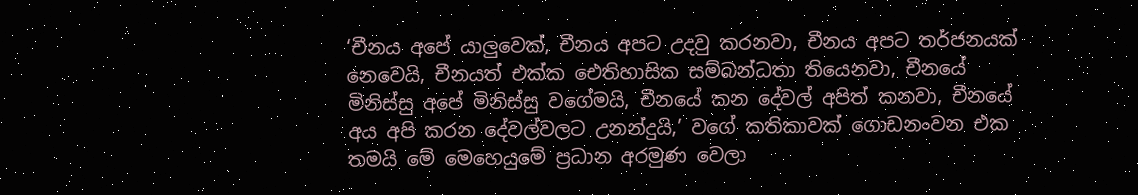‘චීනය අපේ යාලුවෙක්, චීනය අපට උදවු කරනවා, චීනය අපට තර්ජනයක් නෙවෙයි, චීනයත් එක්ක ඓතිහාසික සම්බන්ධතා තියෙනවා, චීනයේ මිනිස්සු අපේ මිනිස්සු වගේමයි, චීනයේ කන දේවල් අපිත් කනවා, චීනයේ අය අපි කරන දේවල්වලට උනන්දුයි,’ වගේ කතිකාවක් ගොඩනංවන එක තමයි මේ මෙහෙයුමේ ප්‍රධාන අරමුණ වෙලා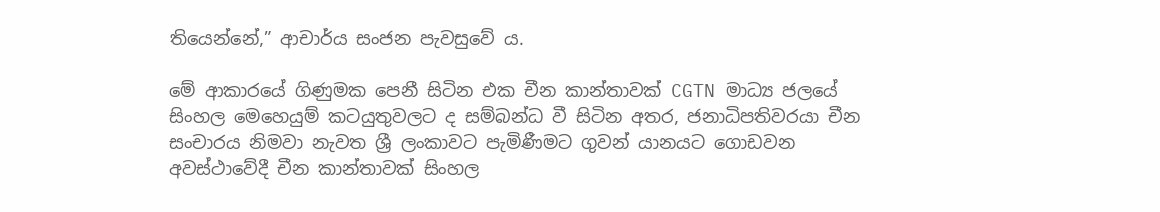තියෙන්නේ,” ආචාර්ය සංජන පැවසුවේ ය.

මේ ආකාරයේ ගිණුමක පෙනී සිටින එක චීන කාන්තාවක් CGTN මාධ්‍ය ජලයේ සිංහල මෙහෙයුම් කටයුතුවලට ද සම්බන්ධ වී සිටින අතර, ජනාධිපතිවරයා චීන සංචාරය නිමවා නැවත ශ්‍රී ලංකාවට පැමිණීමට ගුවන් යානයට ගොඩවන අවස්ථාවේදී චීන කාන්තාවක් සිංහල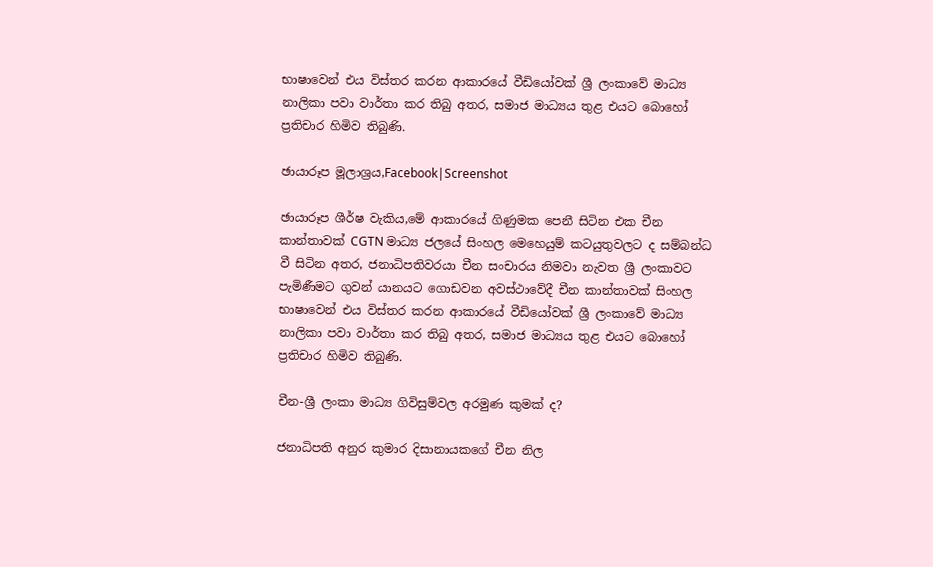භාෂාවෙන් එය විස්තර කරන ආකාරයේ වීඩියෝවක් ශ්‍රී ලංකාවේ මාධ්‍ය නාලිකා පවා වාර්තා කර තිබු අතර, සමාජ මාධ්‍යය තුළ එයට බොහෝ ප්‍රතිචාර හිමිව තිබුණි.

ඡායාරූප මූලාශ්‍රය,Facebook|Screenshot

ඡායාරූප ශීර්ෂ වැකිය,මේ ආකාරයේ ගිණුමක පෙනී සිටින එක චීන කාන්තාවක් CGTN මාධ්‍ය ජලයේ සිංහල මෙහෙයුම් කටයුතුවලට ද සම්බන්ධ වී සිටින අතර, ජනාධිපතිවරයා චීන සංචාරය නිමවා නැවත ශ්‍රී ලංකාවට පැමිණීමට ගුවන් යානයට ගොඩවන අවස්ථාවේදී චීන කාන්තාවක් සිංහල භාෂාවෙන් එය විස්තර කරන ආකාරයේ වීඩියෝවක් ශ්‍රී ලංකාවේ මාධ්‍ය නාලිකා පවා වාර්තා කර තිබු අතර, සමාජ මාධ්‍යය තුළ එයට බොහෝ ප්‍රතිචාර හිමිව තිබුණි.

චීන-ශ්‍රී ලංකා මාධ්‍ය ගිවිසුම්වල අරමුණ කුමක් ද?

ජනාධිපති අනුර කුමාර දිසානායකගේ චීන නිල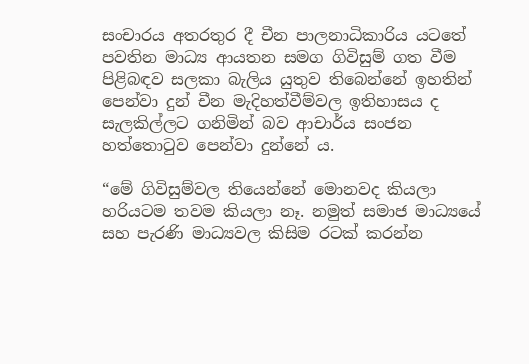සංචාරය අතරතුර දී චීන පාලනාධිකාරිය යටතේ පවතින මාධ්‍ය ආයතන සමග ගිවිසුම් ගත වීම පිළිබඳව සලකා බැලිය යුතුව තිබෙන්නේ ඉහතින් පෙන්වා දුන් චීන මැදිහත්වීම්වල ඉතිහාසය ද සැලකිල්ලට ගනිමින් බව ආචාර්ය සංජන හත්තොටුව පෙන්වා දුන්නේ ය.

“මේ ගිවිසුම්වල තියෙන්නේ මොනවද කියලා හරියටම තවම කියලා නෑ. නමුත් සමාජ මාධ්‍යයේ සහ පැරණි මාධ්‍යවල කිසිම රටක් කරන්න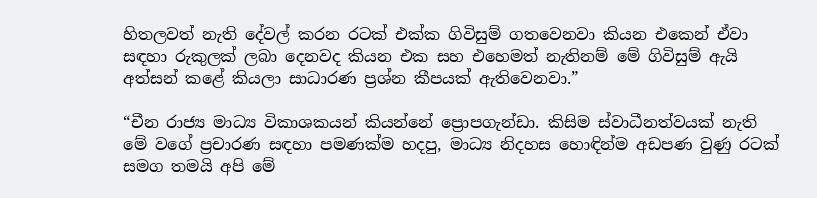හිතලවත් නැති දේවල් කරන රටක් එක්ක ගිවිසුම් ගතවෙනවා කියන එකෙන් ඒවා සඳහා රුකුලක් ලබා දෙනවද කියන එක සහ එහෙමත් නැතිනම් මේ ගිවිසුම් ඇයි අත්සන් කළේ කියලා සාධාරණ ප්‍රශ්න කීපයක් ඇතිවෙනවා.”

“චීන රාජ්‍ය මාධ්‍ය විකාශකයන් කියන්නේ ප්‍රොපගැන්ඩා. කිසිම ස්වාධීනත්වයක් නැති මේ වගේ ප්‍රචාරණ සඳහා පමණක්ම හදපු, මාධ්‍ය නිදහස හොඳින්ම අඩපණ වුණු රටක් සමග තමයි අපි මේ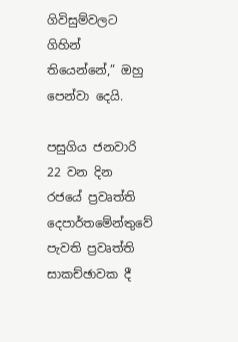ගිවිසුම්වලට ගිහින් තියෙන්නේ,” ඔහු පෙන්වා දෙයි.

පසුගිය ජනවාරි 22 වන දින රජයේ ප්‍රවෘත්ති දෙපාර්තමේන්තුවේ පැවති ප්‍රවෘත්ති සාකච්ඡාවක දී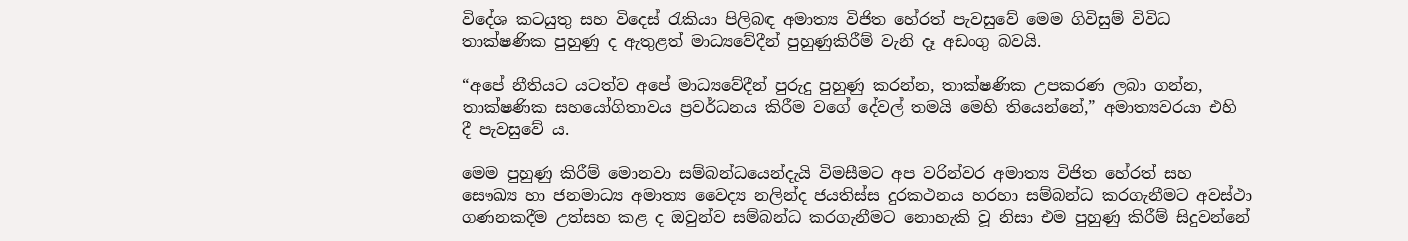විදේශ කටයුතු සහ විදෙස් රැකියා පිලිබඳ අමාත්‍ය විජිත හේරත් පැවසුවේ මෙම ගිවිසුම් විවිධ තාක්ෂණික පුහුණු ද ඇතුළත් මාධ්‍යවේදීන් පුහුණුකිරීම් වැනි දෑ අඩංගු බවයි.

“අපේ නීතියට යටත්ව අපේ මාධ්‍යවේදීන් පුරුදු පුහුණු කරන්න, තාක්ෂණික උපකරණ ලබා ගන්න, තාක්ෂණික සහයෝගිතාවය ප්‍රවර්ධනය කිරීම වගේ දේවල් තමයි මෙහි තියෙන්නේ,” අමාත්‍යවරයා එහි දී පැවසුවේ ය.

මෙම පුහුණු කිරීම් මොනවා සම්බන්ධයෙන්දැයි විමසීමට අප වරින්වර අමාත්‍ය විජිත හේරත් සහ සෞඛ්‍ය හා ජනමාධ්‍ය අමාත්‍ය වෛද්‍ය නලින්ද ජයතිස්ස දුරකථනය හරහා සම්බන්ධ කරගැනීමට අවස්ථා ගණනකදීම උත්සහ කළ ද ඔවුන්ව සම්බන්ධ කරගැනීමට නොහැකි වූ නිසා එම පුහුණු කිරීම් සිදුවන්නේ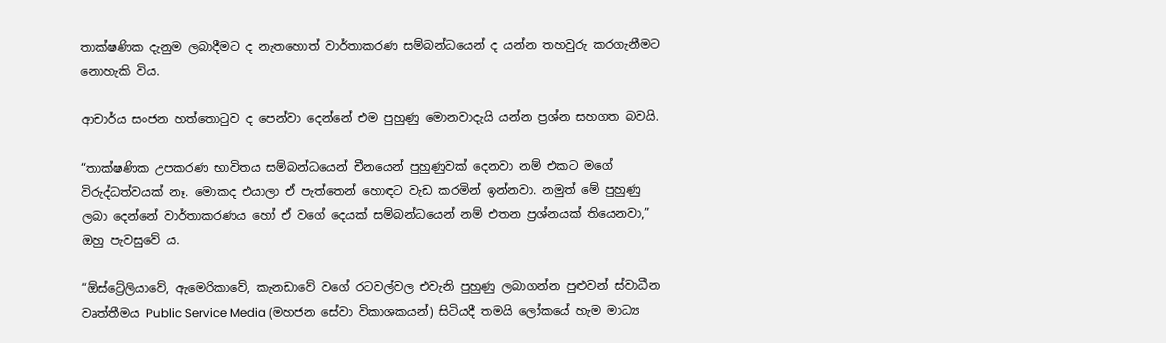තාක්ෂණික දැනුම ලබාදීමට ද නැතහොත් වාර්තාකරණ සම්බන්ධයෙන් ද යන්න තහවුරු කරගැනීමට නොහැකි විය.

ආචාර්ය සංජන හත්තොටුව ද පෙන්වා දෙන්නේ එම පුහුණු මොනවාදැයි යන්න ප්‍රශ්න සහගත බවයි.

“තාක්ෂණික උපකරණ භාවිතය සම්බන්ධයෙන් චීනයෙන් පුහුණුවක් දෙනවා නම් එකට මගේ විරුද්ධත්වයක් නෑ. මොකද එයාලා ඒ පැත්තෙන් හොඳට වැඩ කරමින් ඉන්නවා. නමුත් මේ පුහුණු ලබා දෙන්නේ වාර්තාකරණය හෝ ඒ වගේ දෙයක් සම්බන්ධයෙන් නම් එතන ප්‍රශ්නයක් තියෙනවා,” ඔහු පැවසුවේ ය.

“ඕස්ට්‍රේලියාවේ, ඇමෙරිකාවේ, කැනඩාවේ වගේ රටවල්වල එවැනි පුහුණු ලබාගන්න පුළුවන් ස්වාධීන වෘත්තීමය Public Service Media (මහජන සේවා විකාශකයන්) සිටියදී තමයි ලෝකයේ හැම මාධ්‍ය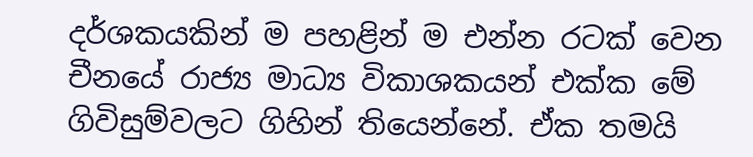දර්ශකයකින් ම පහළින් ම එන්න රටක් වෙන චීනයේ රාජ්‍ය මාධ්‍ය විකාශකයන් එක්ක මේ ගිවිසුම්වලට ගිහින් තියෙන්නේ. ඒක තමයි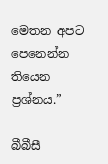මෙතන අපට පෙනෙන්න තියෙන ප්‍රශ්නය.”

බීබීසී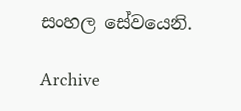සංහල සේවයෙනි.

Archive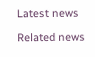Latest news

Related news